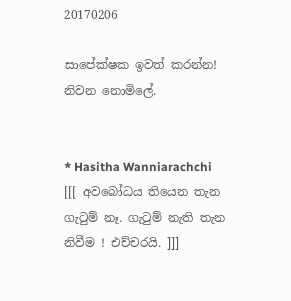20170206

සාපේක්ෂක ඉවත් කරන්න! නිවන නොමිලේ.


* Hasitha Wanniarachchi
[[[ අවබෝධය තියෙන තැන ගැටුම් නෑ. ගැටුම් නැති තැන නිවීම ! එච්චරයි. ]]]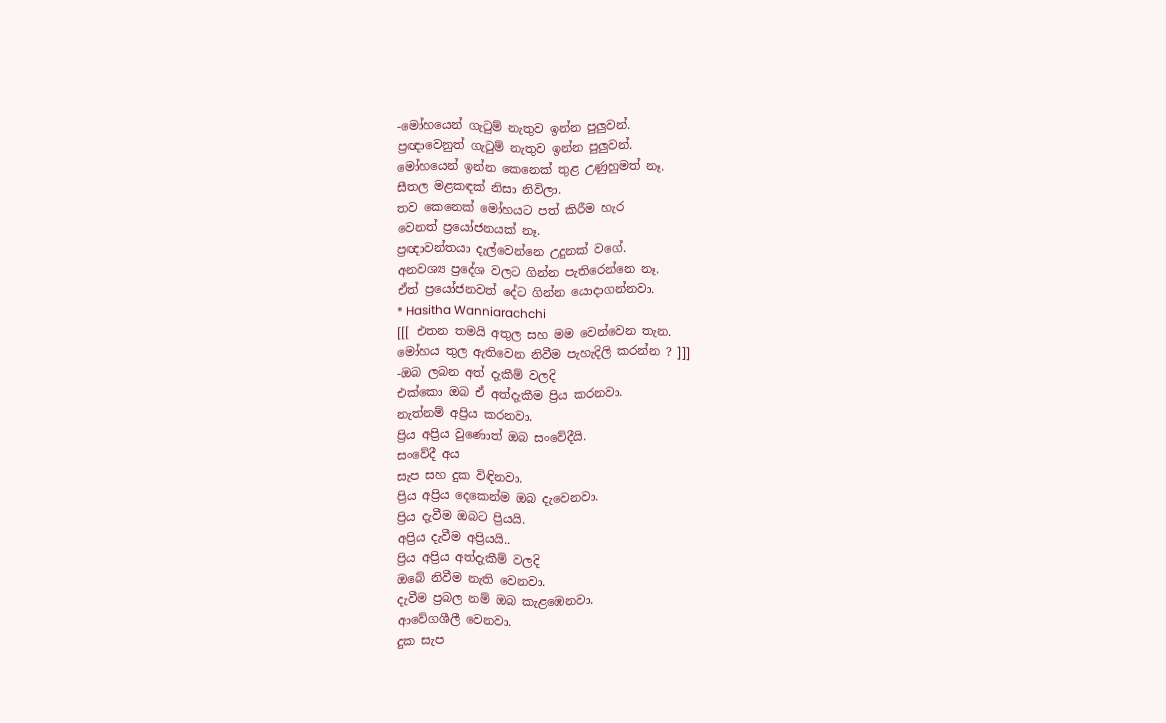-මෝහයෙන් ගැටුම් නැතුව ඉන්න පුලුවන්.
ප්‍රඥාවෙනුත් ගැටුම් නැතුව ඉන්න පුලුවන්.
මෝහයෙන් ඉන්න කෙනෙක් තුළ උණුහුමත් නෑ.
සීතල මළකඳක් නිසා නිවිලා.
තව කෙනෙක් මෝහයට පත් කිරීම හැර
වෙනත් ප්‍රයෝජනයක් නෑ.
ප්‍රඥාවන්තයා දැල්වෙන්නෙ උදුනක් වගේ.
අනවශ්‍ය ප්‍රදේශ වලට ගින්න පැතිරෙන්නෙ නෑ.
ඒත් ප්‍රයෝජනවත් දේට ගින්න යොදාගන්නවා.
* Hasitha Wanniarachchi
[[[ එතන තමයි අතුල සහ මම වෙන්වෙන තැන.
මෝහය තුල ඇතිවෙන නිවීම පැහැදිලි කරන්න ? ]]]
-ඔබ ලබන අත් දැකීම් වලදි
එක්කො ඔබ ඒ අත්දැකීම ප්‍රිය කරනවා.
නැත්නම් අප්‍රිය කරනවා.
ප්‍රිය අප්‍රිය වුණොත් ඔබ සංවේදීයි.
සංවේදී අය
සැප සහ දුක විඳිනවා.
ප්‍රිය අප්‍රිය දෙකෙන්ම ඔබ දැවෙනවා.
ප්‍රිය දැවීම ඔබට ප්‍රියයි.
අප්‍රිය දැවීම අප්‍රියයි..
ප්‍රිය අප්‍රිය අත්දැකීම් වලදි
ඔබේ නිවීම නැති වෙනවා.
දැවීම ප්‍රබල නම් ඔබ කැළඹෙනවා.
ආවේගශීලී වෙනවා.
දුක සැප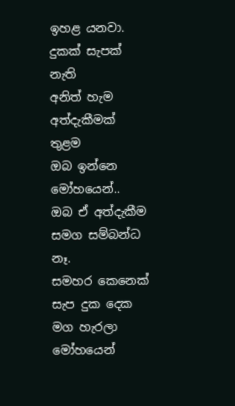ඉහළ යනවා.
දුකක් සැපක් නැති
අනිත් හැම අත්දැකීමක් තුළම
ඔබ ඉන්නෙ මෝහයෙන්..
ඔබ ඒ අත්දැකීම සමග සම්බන්ධ නෑ.
සමහර කෙනෙක්
සැප දුක දෙක මග හැරලා
මෝහයෙන්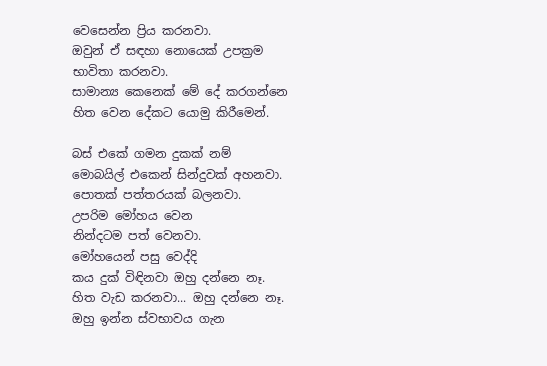වෙසෙන්න ප්‍රිය කරනවා.
ඔවුන් ඒ සඳහා නොයෙක් උපක්‍රම
භාවිතා කරනවා.
සාමාන්‍ය කෙනෙක් මේ දේ කරගන්නෙ
හිත වෙන දේකට යොමු කිරීමෙන්.

බස් එකේ ගමන දුකක් නම්
මොබයිල් එකෙන් සින්දුවක් අහනවා.
පොතක් පත්තරයක් බලනවා.
උපරිම මෝහය වෙන
නින්දටම පත් වෙනවා.
මෝහයෙන් පසු වෙද්දි
කය දුක් විඳිනවා ඔහු දන්නෙ නෑ.
හිත වැඩ කරනවා... ඔහු දන්නෙ නෑ.
ඔහු ඉන්න ස්වභාවය ගැන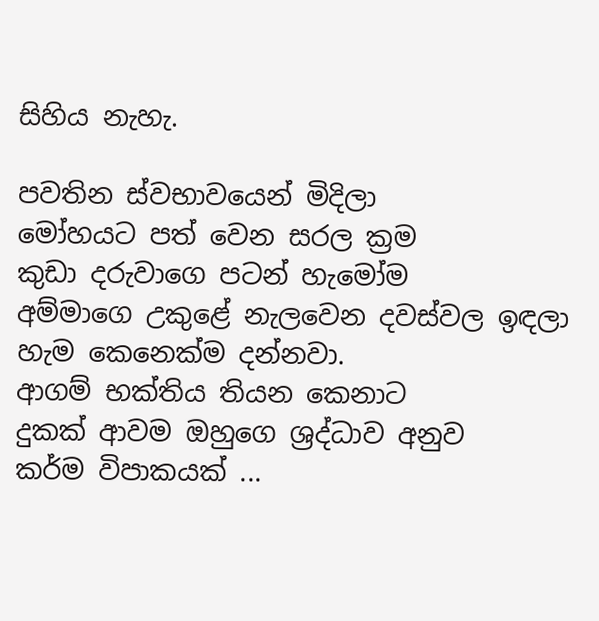සිහිය නැහැ.

පවතින ස්වභාවයෙන් මිදිලා
මෝහයට පත් වෙන සරල ක්‍රම
කුඩා දරුවාගෙ පටන් හැමෝම
අම්මාගෙ උකුළේ නැලවෙන දවස්වල ඉඳලා
හැම කෙනෙක්ම දන්නවා.
ආගම් භක්තිය තියන කෙනාට
දුකක් ආවම ඔහුගෙ ශ්‍රද්ධාව අනුව
කර්ම විපාකයක් ...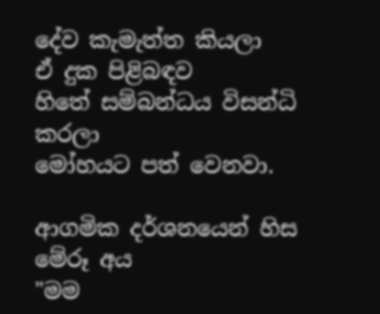දේව කැමැත්ත කියලා
ඒ දුක පිළිබඳව
හිතේ සම්බන්ධය විසන්ධි කරලා
මෝහයට පත් වෙනවා.

ආගමික දර්ශනයෙන් හිස මේරූ අය
"මම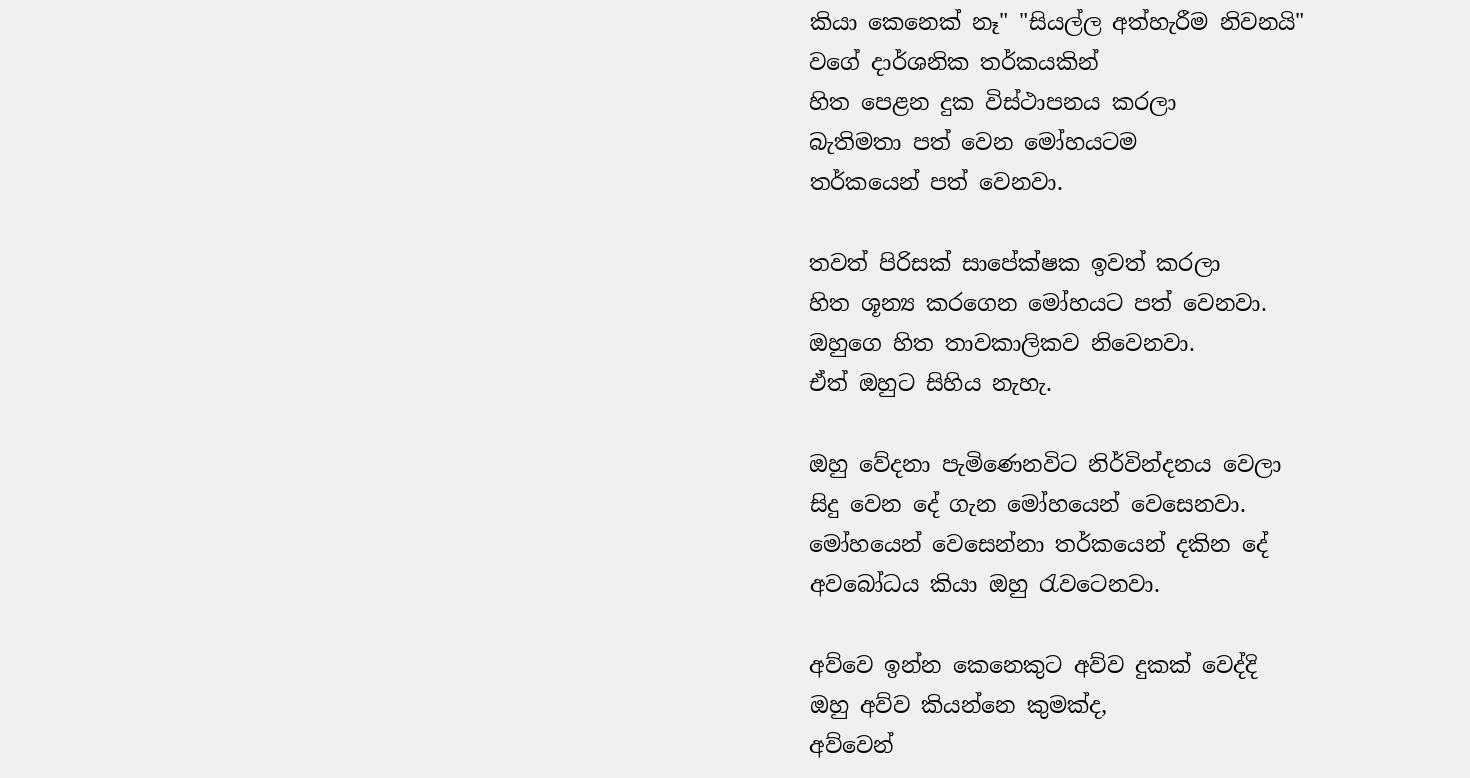කියා කෙනෙක් නෑ" "සියල්ල අත්හැරීම නිවනයි"
වගේ දාර්ශනික තර්කයකින්
හිත පෙළන දුක විස්ථාපනය කරලා
බැතිමතා පත් වෙන මෝහයටම
තර්කයෙන් පත් වෙනවා.

තවත් පිරිසක් සාපේක්ෂක ඉවත් කරලා
හිත ශූන්‍ය කරගෙන මෝහයට පත් වෙනවා.
ඔහුගෙ හිත තාවකාලිකව නිවෙනවා.
ඒත් ඔහුට සිහිය නැහැ.

ඔහු වේදනා පැමිණෙනවිට නිර්වින්දනය වෙලා
සිදු වෙන දේ ගැන මෝහයෙන් වෙසෙනවා.
මෝහයෙන් වෙසෙන්නා තර්කයෙන් දකින දේ
අවබෝධය කියා ඔහු රැවටෙනවා.

අව්වෙ ඉන්න කෙනෙකුට අව්ව දුකක් වෙද්දි
ඔහු අව්ව කියන්නෙ කුමක්ද,
අව්වෙන්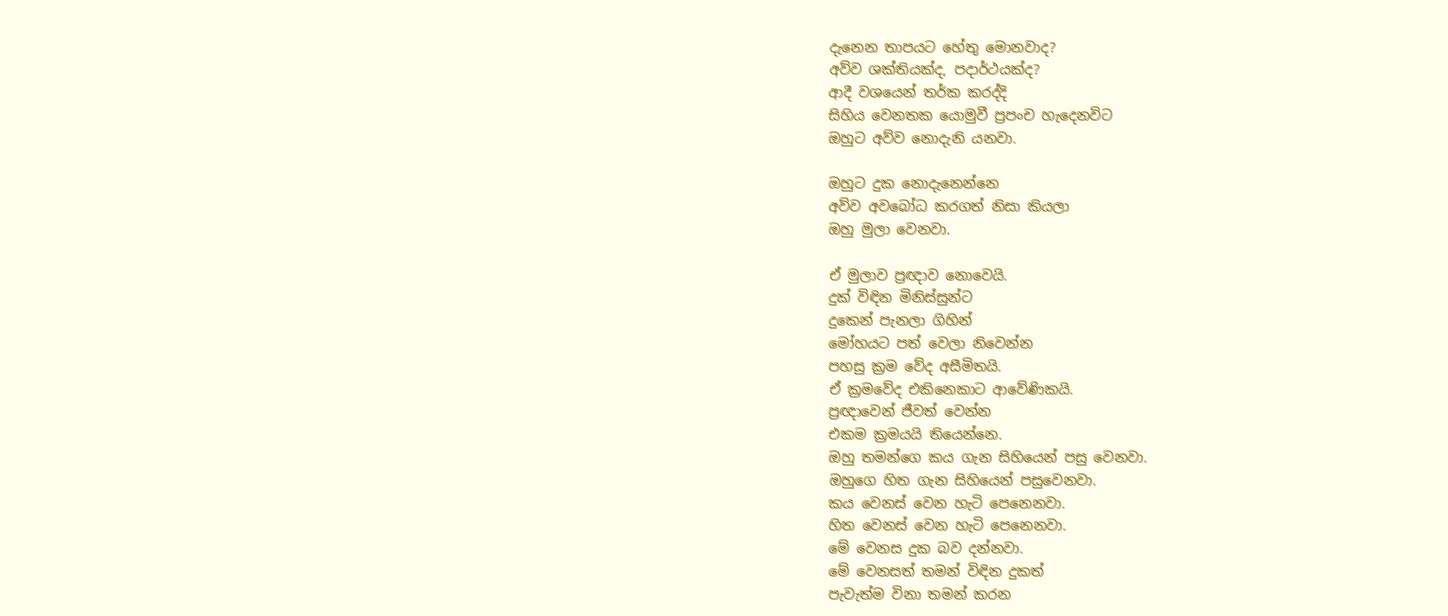දැනෙන තාපයට හේතු මොනවාද?
අව්ව ශක්තියක්ද, පදාර්ථයක්ද?
ආදී වශයෙන් තර්ක කරද්දි
සිහිය වෙනතක යොමුවී ප්‍රපංච හැදෙනවිට
ඔහුට අව්ව නොදැනි යනවා.

ඔහුට දුක නොදැනෙන්නෙ
අව්ව අවබෝධ කරගත් නිසා කියලා
ඔහු මුලා වෙනවා.

ඒ මුලාව ප්‍රඥාව නොවෙයි.
දුක් විඳින මිනිස්සුන්ට
දුකෙන් පැනලා ගිහින්
මෝහයට පත් වෙලා නිවෙන්න
පහසු ක්‍රම වේද අසීමිතයි.
ඒ ක්‍රමවේද එකිනෙකාට ආවේණිකයි.
ප්‍රඥාවෙන් ජීවත් වෙන්න
එකම ක්‍රමයයි තියෙන්නෙ.
ඔහු තමන්ගෙ කය ගැන සිහියෙන් පසු වෙනවා.
ඔහුගෙ හිත ගැන සිහියෙන් පසුවෙනවා.
කය වෙනස් වෙන හැටි පෙනෙනවා.
හිත වෙනස් වෙන හැටි පෙනෙනවා.
මේ වෙනස දුක බව දන්නවා.
මේ වෙනසත් තමන් විඳින දුකත්
පැවැත්ම විනා තමන් කරන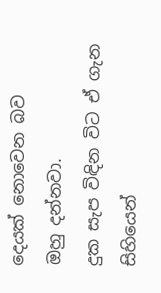දෙයක් නොවෙන බව
ඔහු දන්නවා.
දුක සැප විඳින විට ඒ ගැන සිහියෙන්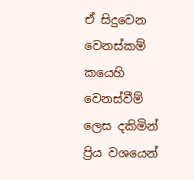ඒ සිදුවෙන වෙනස්කම් කයෙහි වෙනස්වීම් ලෙස දකිමින්
ප්‍රිය වශයෙන්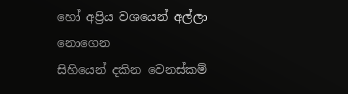හෝ අප්‍රිය වශයෙන් අල්ලා නොගෙන
සිහියෙන් දකින වෙනස්කම්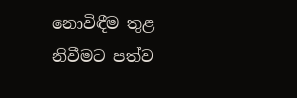නොවිඳීම තුළ
නිවීමට පත්ව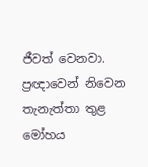ජීවත් වෙනවා.
ප්‍රඥාවෙන් නිවෙන තැනැත්තා තුළ මෝහය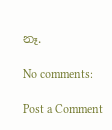නෑ.

No comments:

Post a Comment